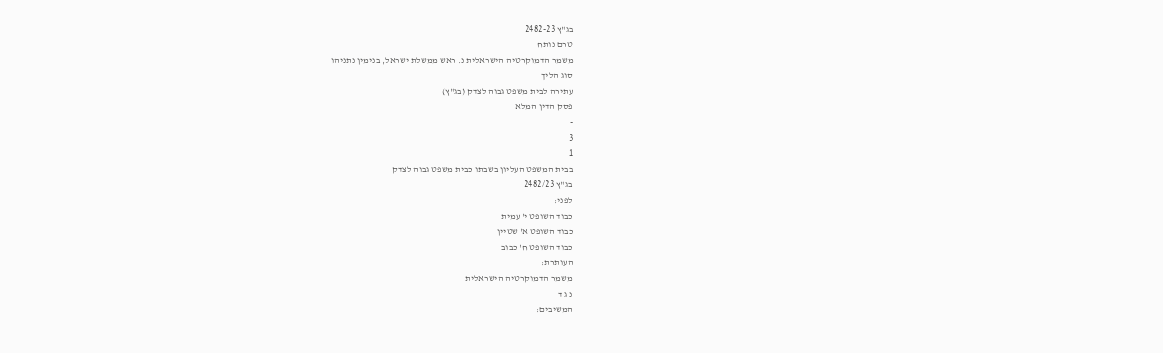בג"ץ 2482-23
טרם נותח
משמר הדמוקרטיה הישראלית נ. ראש ממשלת ישראל, בנימין נתניהו
סוג הליך
עתירה לבית משפט גבוה לצדק (בג"ץ)
פסק הדין המלא
-
3
1
בבית המשפט העליון בשבתו כבית משפט גבוה לצדק
בג"ץ 2482/23
לפני:
כבוד השופט י' עמית
כבוד השופט א' שטיין
כבוד השופט ח' כבוב
העותרת:
משמר הדמוקרטיה הישראלית
נ ג ד
המשיבים: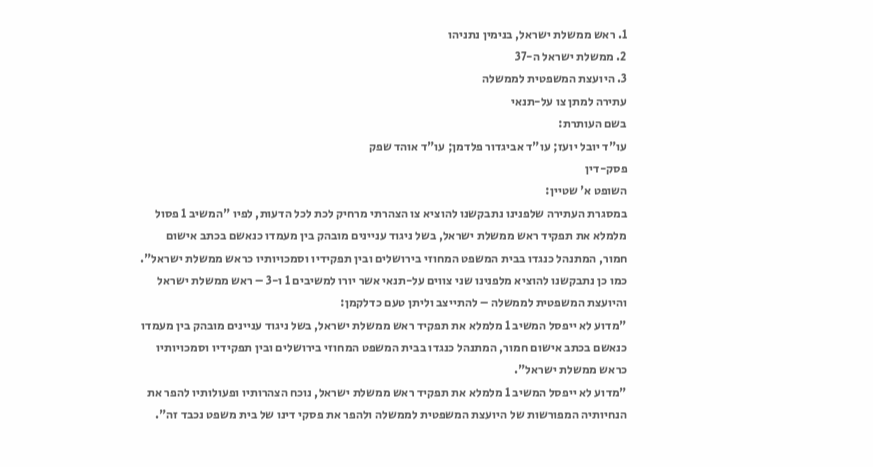1. ראש ממשלת ישראל, בנימין נתניהו
2. ממשלת ישראל ה-37
3. היועצת המשפטית לממשלה
עתירה למתן צו על-תנאי
בשם העותרת:
עו"ד יובל יועז; עו"ד אביגדור פלדמן; עו"ד אוהד שפק
פסק-דין
השופט א' שטיין:
במסגרת העתירה שלפנינו נתבקשנו להוציא צו הצהרתי מרחיק לכת לכל הדעות, לפיו "המשיב 1 פסול מלמלא את תפקיד ראש ממשלת ישראל, בשל ניגוד עניינים מובהק בין מעמדו כנאשם בכתב אישום חמור, המתנהל כנגדו בבית המשפט המחוזי בירושלים ובין תפקידיו וסמכויותיו כראש ממשלת ישראל".
כמו כן נתבקשנו להוציא מלפנינו שני צווים על-תנאי אשר יורו למשיבים 1 ו-3 – ראש ממשלת ישראל והיועצת המשפטית לממשלה – להתייצב וליתן טעם כדלקמן:
"מדוע לא ייפסל המשיב 1 מלמלא את תפקיד ראש ממשלת ישראל, בשל ניגוד עניינים מובהק בין מעמדו כנאשם בכתב אישום חמור, המתנהל כנגדו בבית המשפט המחוזי בירושלים ובין תפקידיו וסמכויותיו כראש ממשלת ישראל".
"מדוע לא ייפסל המשיב 1 מלמלא את תפקיד ראש ממשלת ישראל, נוכח הצהרותיו ופעולותיו להפר את הנחיותיה המפורשות של היועצת המשפטית לממשלה ולהפר את פסקי דינו של בית משפט נכבד זה".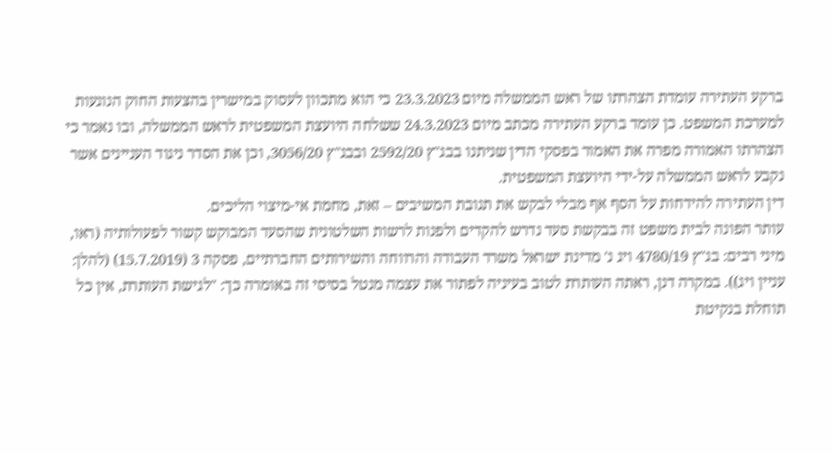ברקע העתירה עומדת הצהרתו של ראש הממשלה מיום 23.3.2023 כי הוא מתכוון לעסוק במישרין בהצעות החוק הנוגעות למערכת המשפט. כן עומד ברקע העתירה מכתב מיום 24.3.2023 ששלחה היועצת המשפטית לראש הממשלה, ובו נאמר כי הצהרתו האמורה מפרה את האמור בפסקי הדין שניתנו בבג"ץ 2592/20 ובבג"ץ 3056/20, וכן את הסדר ניגוד העניינים אשר נקבע לראש הממשלה על-ידי היועצת המשפטית.
דין העתירה להידחות על הסף אף מבלי לבקש את תגובת המשיבים – זאת, מחמת אי-מיצוי הליכים.
עותר הפונה לבית משפט זה בבקשת סעד נדרש להקדים ולפנות לרשות השלטונית שהסעד המבוקש קשור לפעולותיה (ראו, מיני רבים: בג"ץ 4780/19 ויג נ' מדינת ישראל משרד העבודה והרווחה והשירותים החברתיים, פסקה 3 (15.7.2019) (להלן: עניין ויג)). במקרה דנן, ראתה העותרת לטוב בעיניה לפתור את עצמה מנטל בסיסי זה באומרה כך: "לגישת העותרת, אין כל תוחלת בנקיטת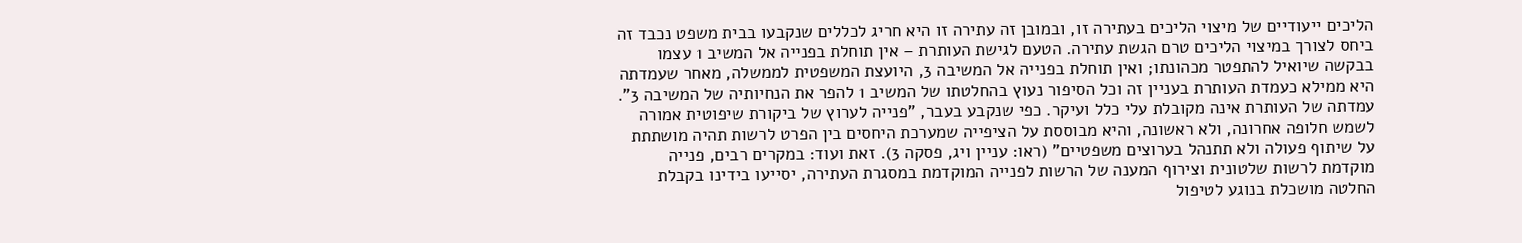הליכים ייעודיים של מיצוי הליכים בעתירה זו, ובמובן זה עתירה זו היא חריג לכללים שנקבעו בבית משפט נכבד זה ביחס לצורך במיצוי הליכים טרם הגשת עתירה. הטעם לגישת העותרת – אין תוחלת בפנייה אל המשיב 1 עצמו בבקשה שיואיל להתפטר מכהונתו; ואין תוחלת בפנייה אל המשיבה 3, היועצת המשפטית לממשלה, מאחר שעמדתה היא ממילא כעמדת העותרת בעניין זה וכל הסיפור נעוץ בהחלטתו של המשיב 1 להפר את הנחיותיה של המשיבה 3".
עמדתה של העותרת אינה מקובלת עלי כלל ועיקר. כפי שנקבע בעבר, "פנייה לערוץ של ביקורת שיפוטית אמורה לשמש חלופה אחרונה, ולא ראשונה, והיא מבוססת על הציפייה שמערכת היחסים בין הפרט לרשות תהיה מושתתת על שיתוף פעולה ולא תתנהל בערוצים משפטיים" (ראו: עניין ויג, פסקה 3). זאת ועוד: במקרים רבים, פנייה מוקדמת לרשות שלטונית וצירוף המענה של הרשות לפנייה המוקדמת במסגרת העתירה, יסייעו בידינו בקבלת החלטה מושכלת בנוגע לטיפול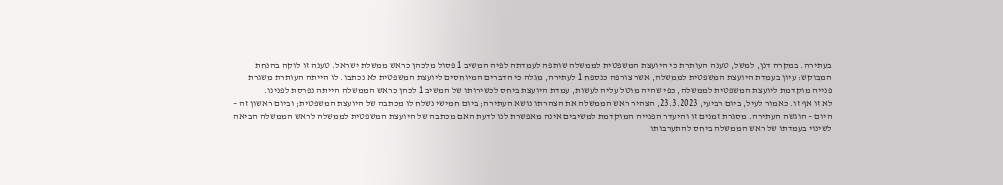בעתירה. במקרה דנן, למשל, טענה העותרת כי היועצת המשפטית לממשלה שותפה לעמדתה לפיה המשיב 1 פסול מלכהן כראש ממשלת ישראל. טענה זו לוקה בהנחת המבוקש: עיון בעמדת היועצת המשפטית לממשלה, אשר צורפה כנספח 1 לעתירה, מגלה כי הדברים המיוחסים ליועצת המשפטית לא נכתבו. לו הייתה העותרת משגרת פנייה מוקדמת ליועצת המשפטית לממשלה, כפי שהיה מוטל עליה לעשות, עמדת היועצת ביחס לכשירותו של המשיב 1 לכהן כראש הממשלה הייתה נפרסת לפנינו.
לא זו אף זו. כאמור לעיל, ביום רביעי, 23.3.2023, הצהיר ראש הממשלה את הצהרתו נושא העתירה; ביום חמישי נשלח לו מכתבה של היועצת המשפטית; וביום ראשון זה – היום – הוגשה העתירה. מסגרת זמנים זו והיעדר הפנייה המוקדמת למשיבים אינה מאפשרת לנו לדעת האם מכתבה של היועצת המשפטית לממשלה לראש הממשלה הביאה לשינוי בעמדתו של ראש הממשלה ביחס להתערבותו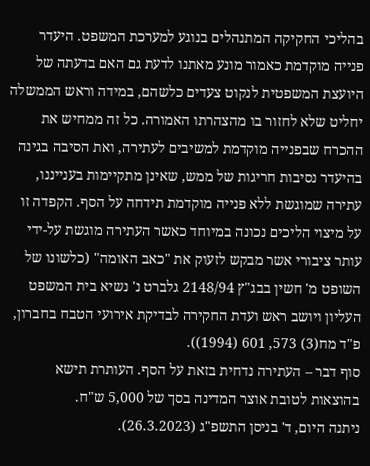בהליכי החקיקה המתנהלים בנוגע למערכת המשפט. היעדר פנייה מוקדמת כאמור מונע מאתנו לדעת גם האם בדעתה של היועצת המשפטית לנקוט צעדים כלשהם, במידה וראש הממשלה יחליט שלא לחזור בו מהצהרתו האמורה. כל זה ממחיש את ההכרח שבפנייה מוקדמת למשיבים לעתירה, ואת הסיבה בגינה בהיעדר נסיבות חריגות של ממש, שאינן מתקיימות בענייננו, עתירה שמוגשת ללא פנייה מוקדמת תידחה על הסף. הקפדה זו על מיצוי הליכים נכונה במיוחד כאשר העתירה מוגשת על-ידי עותר ציבורי אשר מבקש לזעוק את "כאב האומה" (כלשונו של השופט מ' חשין בבג"ץ 2148/94 גלברט נ' נשיא בית המשפט העליון ויושב ראש ועדת החקירה לבדיקת אירועי הטבח בחברון, פ"ד מח(3) 573, 601 (1994)).
סוף דבר – העתירה נדחית בזאת על הסף. העותרת תישא בהוצאות לטובת אוצר המדינה בסך של 5,000 ש"ח.
ניתנה היום, ד' בניסן התשפ"ג (26.3.2023).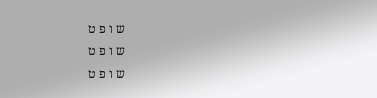ש ו פ ט
ש ו פ ט
ש ו פ ט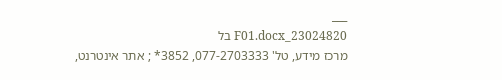___
23024820_F01.docx בל
מרכז מידע, טל' 077-2703333, 3852* ; אתר אינטרנט,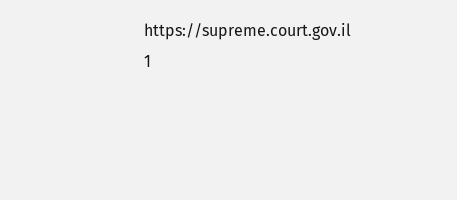https://supreme.court.gov.il
1